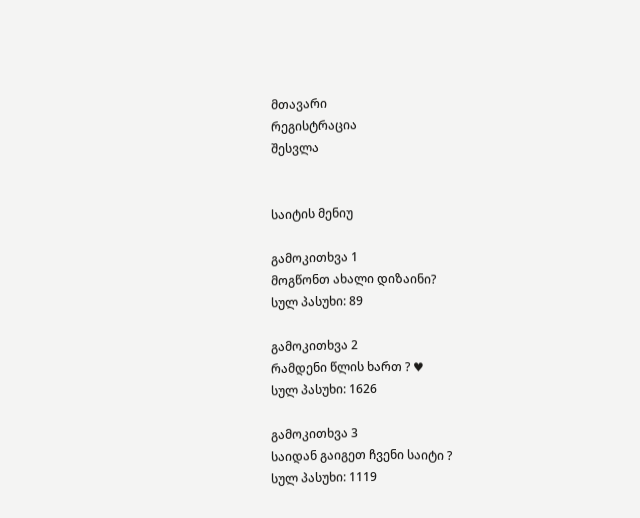მთავარი
რეგისტრაცია
შესვლა


საიტის მენიუ

გამოკითხვა 1
მოგწონთ ახალი დიზაინი?
სულ პასუხი: 89

გამოკითხვა 2
რამდენი წლის ხართ ? ♥
სულ პასუხი: 1626

გამოკითხვა 3
საიდან გაიგეთ ჩვენი საიტი ?
სულ პასუხი: 1119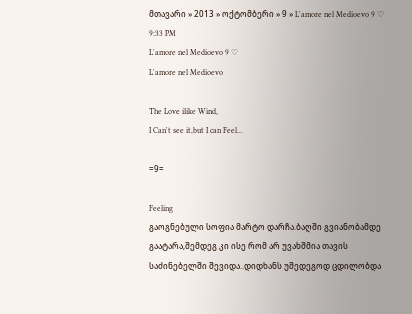მთავარი » 2013 » ოქტომბერი » 9 » L'amore nel Medioevo 9 ♡
9:33 PM
L'amore nel Medioevo 9 ♡
L'amore nel Medioevo

The Love ilike Wind,
I Can't see it,but I can Feel...

=9=

Feeling
გაოგნებული სოფია მარტო დარჩა.ბაღში გვიანობამდე გაატარა,შემდეგ კი ისე რომ არ უვახშმია თავის საძინებელში შევიდა..დიდხანს უშედეგოდ ცდილობდა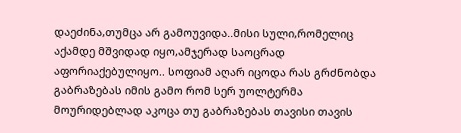დაეძინა,თუმცა არ გამოუვიდა..მისი სული,რომელიც აქამდე მშვიდად იყო,ამჯერად საოცრად აფორიაქებულიყო.. სოფიამ აღარ იცოდა რას გრძნობდა გაბრაზებას იმის გამო რომ სერ უოლტერმა მოურიდებლად აკოცა თუ გაბრაზებას თავისი თავის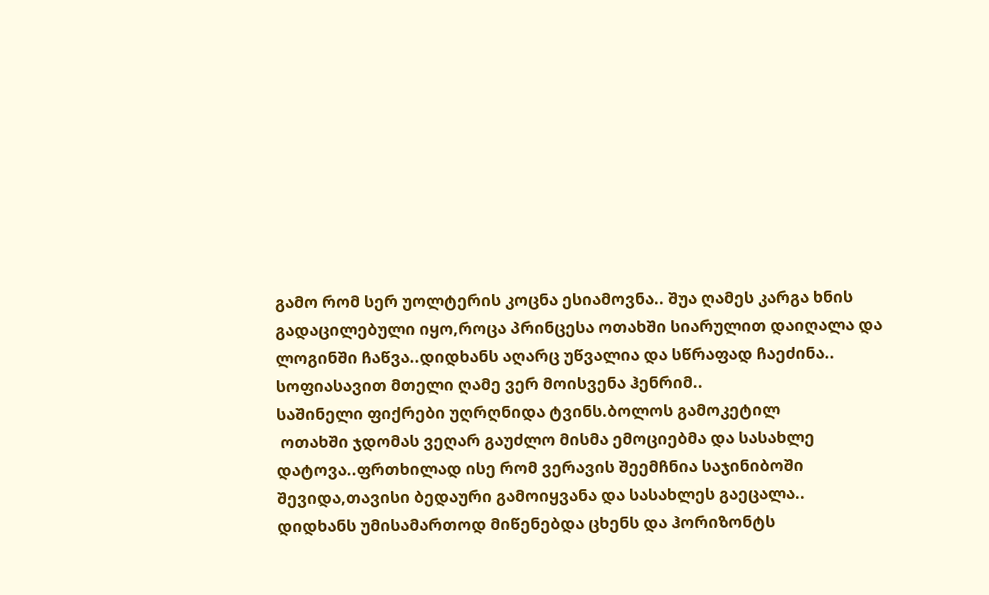გამო რომ სერ უოლტერის კოცნა ესიამოვნა.. შუა ღამეს კარგა ხნის გადაცილებული იყო,როცა პრინცესა ოთახში სიარულით დაიღალა და ლოგინში ჩაწვა..დიდხანს აღარც უწვალია და სწრაფად ჩაეძინა..
სოფიასავით მთელი ღამე ვერ მოისვენა ჰენრიმ..
საშინელი ფიქრები უღრღნიდა ტვინს.ბოლოს გამოკეტილ
 ოთახში ჯდომას ვეღარ გაუძლო მისმა ემოციებმა და სასახლე დატოვა..ფრთხილად ისე რომ ვერავის შეემჩნია საჯინიბოში შევიდა,თავისი ბედაური გამოიყვანა და სასახლეს გაეცალა..
დიდხანს უმისამართოდ მიწენებდა ცხენს და ჰორიზონტს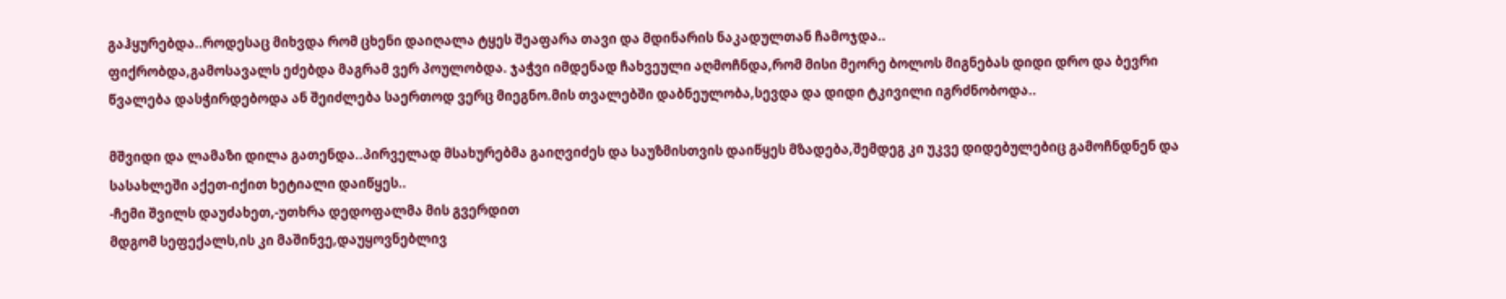გაჰყურებდა..როდესაც მიხვდა რომ ცხენი დაიღალა ტყეს შეაფარა თავი და მდინარის ნაკადულთან ჩამოჯდა..
ფიქრობდა,გამოსავალს ეძებდა მაგრამ ვერ პოულობდა. ჯაჭვი იმდენად ჩახვეული აღმოჩნდა,რომ მისი მეორე ბოლოს მიგნებას დიდი დრო და ბევრი წვალება დასჭირდებოდა ან შეიძლება საერთოდ ვერც მიეგნო.მის თვალებში დაბნეულობა,სევდა და დიდი ტკივილი იგრძნობოდა..

მშვიდი და ლამაზი დილა გათენდა..პირველად მსახურებმა გაიღვიძეს და საუზმისთვის დაიწყეს მზადება,შემდეგ კი უკვე დიდებულებიც გამოჩნდნენ და სასახლეში აქეთ-იქით ხეტიალი დაიწყეს..
-ჩემი შვილს დაუძახეთ,-უთხრა დედოფალმა მის გვერდით
მდგომ სეფექალს,ის კი მაშინვე,დაუყოვნებლივ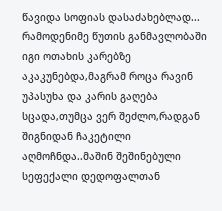წავიდა სოფიას დასაძახებლად...
რამოდენიმე წუთის განმავლობაში იგი ოთახის კარებზე აკაკუნებდა,მაგრამ როცა რავინ უპასუხა და კარის გაღება სცადა,თუმცა ვერ შეძლო,რადგან შიგნიდან ჩაკეტილი აღმოჩნდა..მაშინ შეშინებული სეფექალი დედოფალთან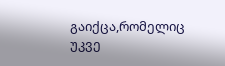გაიქცა,რომელიც უკვე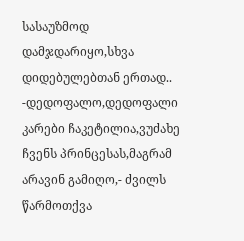სასაუზმოდ დამჯდარიყო,სხვა დიდებულებთან ერთად..
-დედოფალო,დედოფალი კარები ჩაკეტილია,ვუძახე ჩვენს პრინცესას,მაგრამ არავინ გამიღო,- ძვილს წარმოთქვა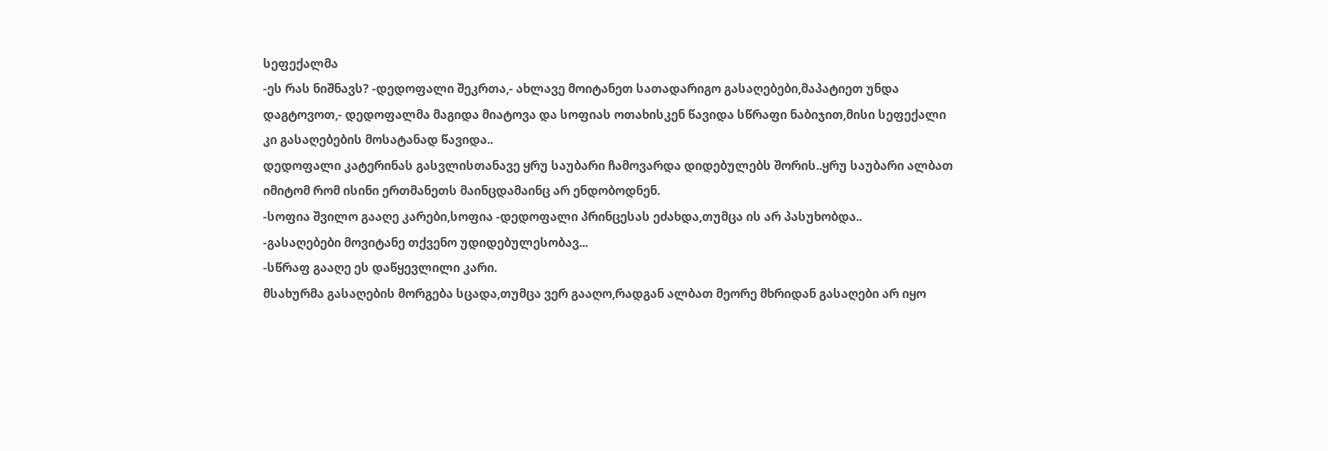სეფექალმა
-ეს რას ნიშნავს? -დედოფალი შეკრთა,- ახლავე მოიტანეთ სათადარიგო გასაღებები,მაპატიეთ უნდა დაგტოვოთ,- დედოფალმა მაგიდა მიატოვა და სოფიას ოთახისკენ წავიდა სწრაფი ნაბიჯით,მისი სეფექალი კი გასაღებების მოსატანად წავიდა..
დედოფალი კატერინას გასვლისთანავე ყრუ საუბარი ჩამოვარდა დიდებულებს შორის..ყრუ საუბარი ალბათ იმიტომ რომ ისინი ერთმანეთს მაინცდამაინც არ ენდობოდნენ.
-სოფია შვილო გააღე კარები,სოფია -დედოფალი პრინცესას ეძახდა,თუმცა ის არ პასუხობდა..
-გასაღებები მოვიტანე თქვენო უდიდებულესობავ...
-სწრაფ გააღე ეს დაწყევლილი კარი.
მსახურმა გასაღების მორგება სცადა,თუმცა ვერ გააღო,რადგან ალბათ მეორე მხრიდან გასაღები არ იყო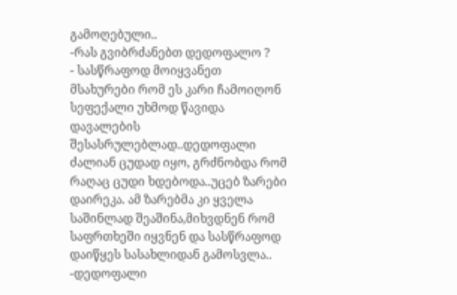გამოღებული..
-რას გვიბრძანებთ დედოფალო ?
- სასწრაფოდ მოიყვანეთ მსახურები რომ ეს კარი ჩამოიღონ
სეფექალი უხმოდ წავიდა დავალების შესასრულებლად..დედოფალი ძალიან ცუდად იყო, გრძნობდა რომ რაღაც ცუდი ხდებოდა..უცებ ზარები დაირეკა. ამ ზარებმა კი ყველა საშინლად შეაშინა,მიხვდნენ რომ საფრთხეში იყვნენ და სასწრაფოდ დაიწყეს სასახლიდან გამოსვლა..
-დედოფალი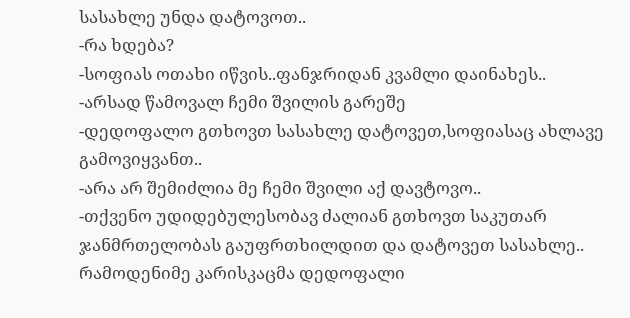სასახლე უნდა დატოვოთ..
-რა ხდება?
-სოფიას ოთახი იწვის..ფანჯრიდან კვამლი დაინახეს..
-არსად წამოვალ ჩემი შვილის გარეშე
-დედოფალო გთხოვთ სასახლე დატოვეთ,სოფიასაც ახლავე გამოვიყვანთ..
-არა არ შემიძლია მე ჩემი შვილი აქ დავტოვო..
-თქვენო უდიდებულესობავ ძალიან გთხოვთ საკუთარ ჯანმრთელობას გაუფრთხილდით და დატოვეთ სასახლე..
რამოდენიმე კარისკაცმა დედოფალი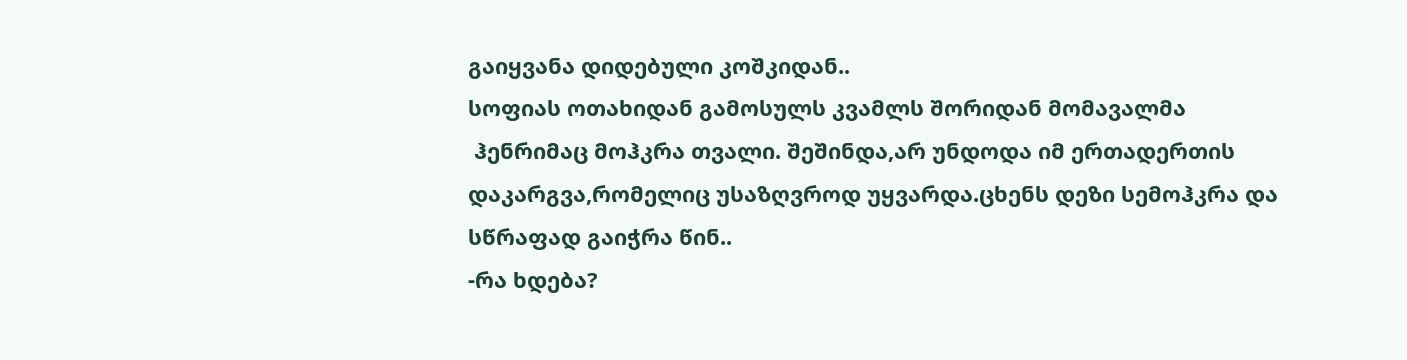გაიყვანა დიდებული კოშკიდან..
სოფიას ოთახიდან გამოსულს კვამლს შორიდან მომავალმა
 ჰენრიმაც მოჰკრა თვალი. შეშინდა,არ უნდოდა იმ ერთადერთის დაკარგვა,რომელიც უსაზღვროდ უყვარდა.ცხენს დეზი სემოჰკრა და სწრაფად გაიჭრა წინ..
-რა ხდება?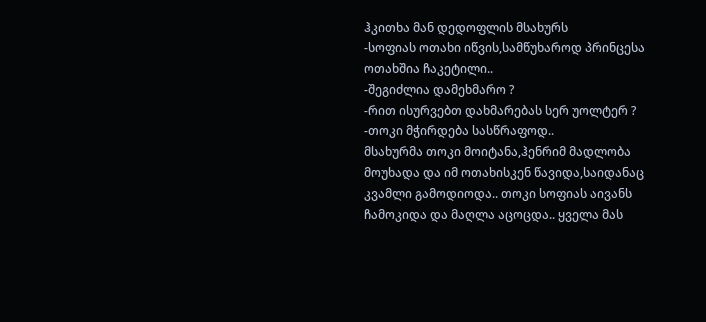ჰკითხა მან დედოფლის მსახურს
-სოფიას ოთახი იწვის,სამწუხაროდ პრინცესა ოთახშია ჩაკეტილი..
-შეგიძლია დამეხმარო ?
-რით ისურვებთ დახმარებას სერ უოლტერ ?
-თოკი მჭირდება სასწრაფოდ..
მსახურმა თოკი მოიტანა,ჰენრიმ მადლობა მოუხადა და იმ ოთახისკენ წავიდა,საიდანაც კვამლი გამოდიოდა.. თოკი სოფიას აივანს ჩამოკიდა და მაღლა აცოცდა.. ყველა მას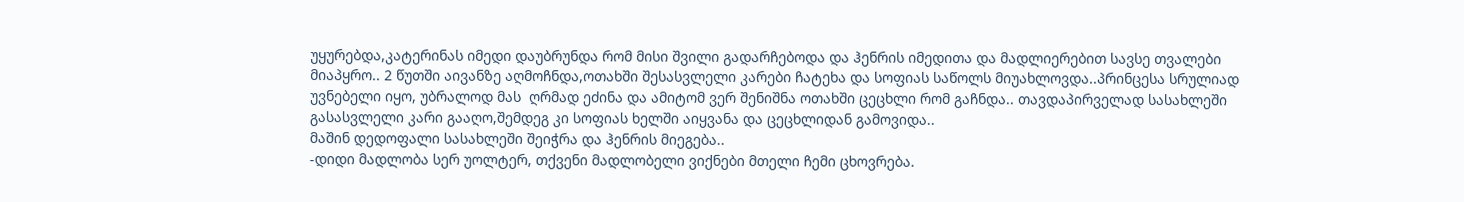უყურებდა,კატერინას იმედი დაუბრუნდა რომ მისი შვილი გადარჩებოდა და ჰენრის იმედითა და მადლიერებით სავსე თვალები მიაპყრო.. 2 წუთში აივანზე აღმოჩნდა,ოთახში შესასვლელი კარები ჩატეხა და სოფიას საწოლს მიუახლოვდა..პრინცესა სრულიად უვნებელი იყო, უბრალოდ მას  ღრმად ეძინა და ამიტომ ვერ შენიშნა ოთახში ცეცხლი რომ გაჩნდა.. თავდაპირველად სასახლეში გასასვლელი კარი გააღო,შემდეგ კი სოფიას ხელში აიყვანა და ცეცხლიდან გამოვიდა..
მაშინ დედოფალი სასახლეში შეიჭრა და ჰენრის მიეგება..
-დიდი მადლობა სერ უოლტერ, თქვენი მადლობელი ვიქნები მთელი ჩემი ცხოვრება.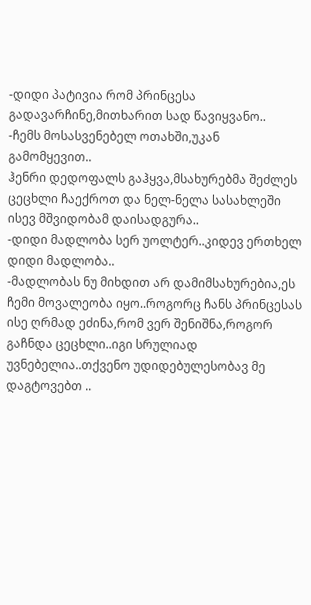-დიდი პატივია რომ პრინცესა გადავარჩინე,მითხარით სად წავიყვანო..
-ჩემს მოსასვენებელ ოთახში,უკან გამომყევით..
ჰენრი დედოფალს გაჰყვა,მსახურებმა შეძლეს ცეცხლი ჩაექროთ და ნელ-ნელა სასახლეში ისევ მშვიდობამ დაისადგურა..
-დიდი მადლობა სერ უოლტერ..კიდევ ერთხელ დიდი მადლობა..
-მადლობას ნუ მიხდით არ დამიმსახურებია,ეს ჩემი მოვალეობა იყო..როგორც ჩანს პრინცესას ისე ღრმად ეძინა,რომ ვერ შენიშნა,როგორ გაჩნდა ცეცხლი..იგი სრულიად უვნებელია..თქვენო უდიდებულესობავ მე დაგტოვებთ ..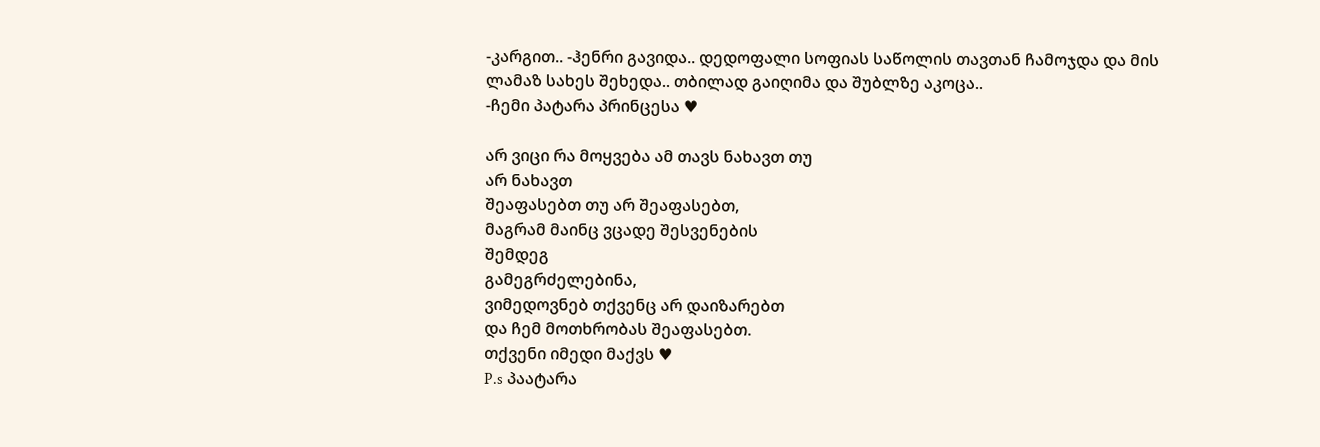-კარგით.. -ჰენრი გავიდა.. დედოფალი სოფიას საწოლის თავთან ჩამოჯდა და მის ლამაზ სახეს შეხედა.. თბილად გაიღიმა და შუბლზე აკოცა..
-ჩემი პატარა პრინცესა ♥

არ ვიცი რა მოყვება ამ თავს ნახავთ თუ
არ ნახავთ
შეაფასებთ თუ არ შეაფასებთ,
მაგრამ მაინც ვცადე შესვენების
შემდეგ
გამეგრძელებინა,
ვიმედოვნებ თქვენც არ დაიზარებთ
და ჩემ მოთხრობას შეაფასებთ.
თქვენი იმედი მაქვს ♥
P.s პაატარა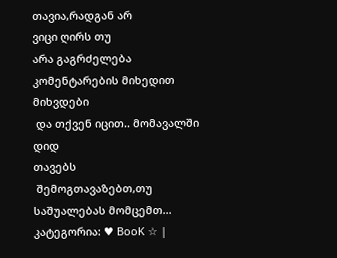თავია,რადგან არ
ვიცი ღირს თუ
არა გაგრძელება
კომენტარების მიხედით მიხვდები
 და თქვენ იცით.. მომავალში დიდ
თავებს
 შემოგთავაზებთ,თუ საშუალებას მომცემთ...
კატეგორია: ♥ BooK ☆ |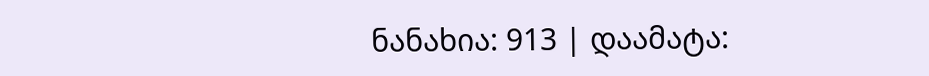ნანახია: 913 | დაამატა: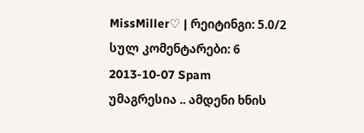MissMiller♡ | რეიტინგი: 5.0/2
სულ კომენტარები: 6
2013-10-07 Spam
უმაგრესია .. ამდენი ხნის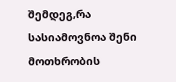შემდეგ,რა სასიამოვნოა შენი მოთხრობის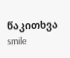წაკითხვა smile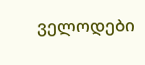ველოდები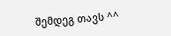შემდეგ თავს ^^